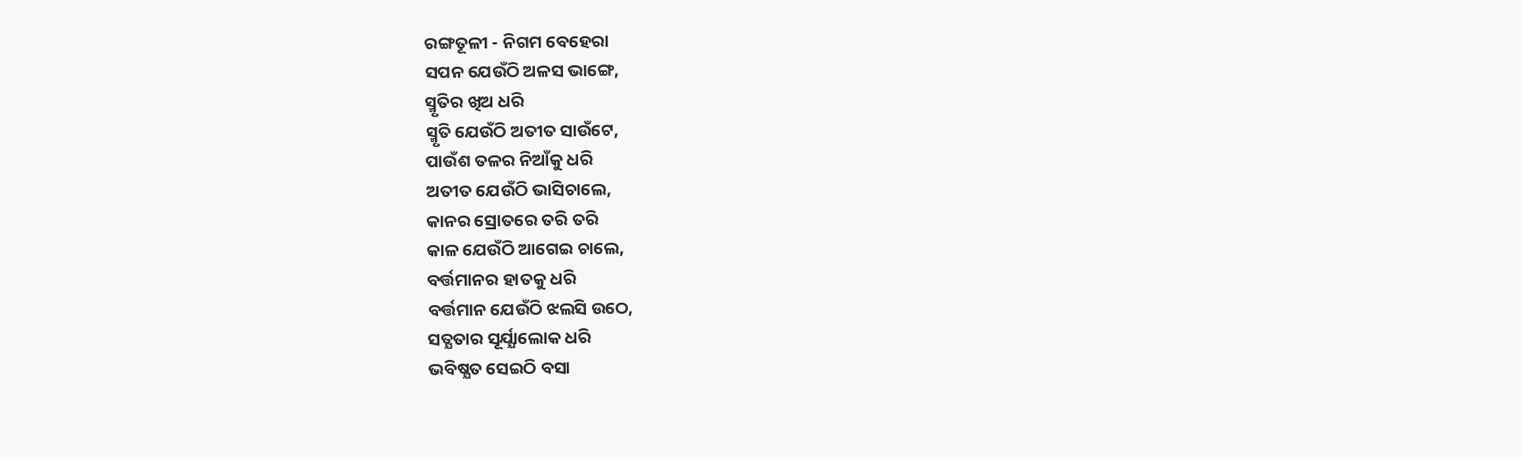ରଙ୍ଗତୂଳୀ - ନିଗମ ବେହେରା
ସପନ ଯେଉଁଠି ଅଳସ ଭାଙ୍ଗେ,
ସ୍ମୃତିର ଖିଅ ଧରି
ସ୍ମୃତି ଯେଉଁଠି ଅତୀତ ସାଉଁଟେ,
ପାଉଁଶ ତଳର ନିଆଁକୁ ଧରି
ଅତୀତ ଯେଉଁଠି ଭାସିଚାଲେ,
କାନର ସ୍ରୋତରେ ତରି ତରି
କାଳ ଯେଉଁଠି ଆଗେଇ ଚାଲେ,
ବର୍ତ୍ତମାନର ହାତକୁ ଧରି
ବର୍ତ୍ତମାନ ଯେଉଁଠି ଝଲସି ଉଠେ,
ସତ୍ଯତାର ସୂର୍ଯ୍ଯାଲୋକ ଧରି
ଭବିଷ୍ଯତ ସେଇଠି ବସା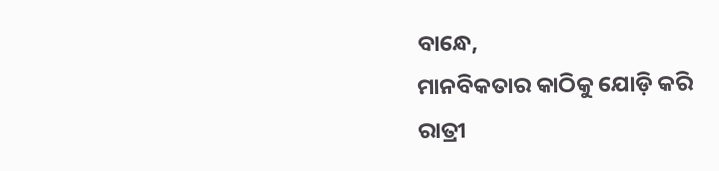ବାନ୍ଧେ,
ମାନବିକତାର କାଠିକୁ ଯୋଡ଼ି କରି
ରାତ୍ରୀ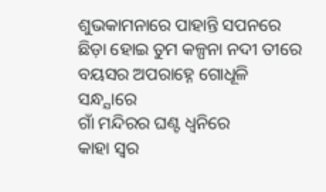ଶୁଭକାମନାରେ ପାହାନ୍ତି ସପନରେ
ଛିଡ଼ା ହୋଇ ତୁମ କଳ୍ପନା ନଦୀ ତୀରେ
ବୟସର ଅପରାହ୍ନେ ଗୋଧୂଳି ସନ୍ଧ୍ଯାରେ
ଗାଁ ମନ୍ଦିରର ଘଣ୍ଟ ଧ୍ୱନିରେ
କାହା ସ୍ୱର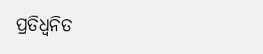ପ୍ରତିଧ୍ୱନିତ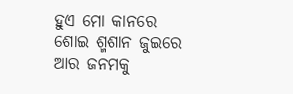ହୁଏ ମୋ କାନରେ
ଶୋଇ ଶ୍ମଶାନ ଜୁଇରେ
ଆର ଜନମକୁ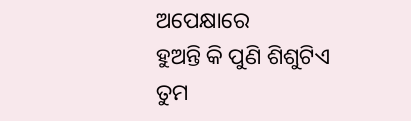ଅପେକ୍ଷାରେ
ହୁଅନ୍ତି କି ପୁଣି ଶିଶୁଟିଏ
ତୁମ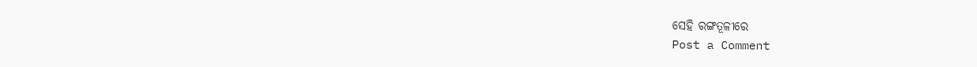ସେହି ରଙ୍ଗତୂଳୀରେ
Post a Comment